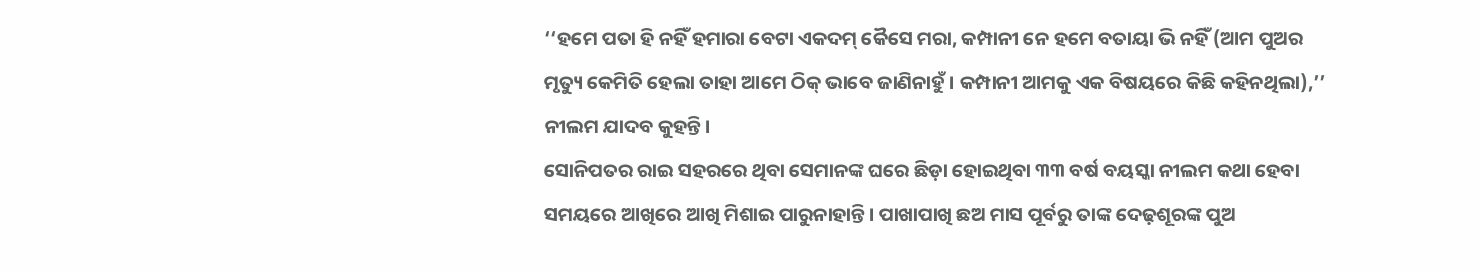‘‘ହମେ ପତା ହି ନହିଁ ହମାରା ବେଟା ଏକଦମ୍ କୈସେ ମରା, କମ୍ପାନୀ ନେ ହମେ ବତାୟା ଭି ନହିଁ (ଆମ ପୁଅର ମୃତ୍ୟୁ କେମିତି ହେଲା ତାହା ଆମେ ଠିକ୍ ଭାବେ ଜାଣିନାହୁଁ। କମ୍ପାନୀ ଆମକୁ ଏକ ବିଷୟରେ କିଛି କହିନଥିଲା),’’ ନୀଲମ ଯାଦବ କୁହନ୍ତି।
ସୋନିପତର ରାଇ ସହରରେ ଥିବା ସେମାନଙ୍କ ଘରେ ଛିଡ଼ା ହୋଇଥିବା ୩୩ ବର୍ଷ ବୟସ୍କା ନୀଲମ କଥା ହେବା ସମୟରେ ଆଖିରେ ଆଖି ମିଶାଇ ପାରୁନାହାନ୍ତି। ପାଖାପାଖି ଛଅ ମାସ ପୂର୍ବରୁ ତାଙ୍କ ଦେଢ଼ଶୂରଙ୍କ ପୁଅ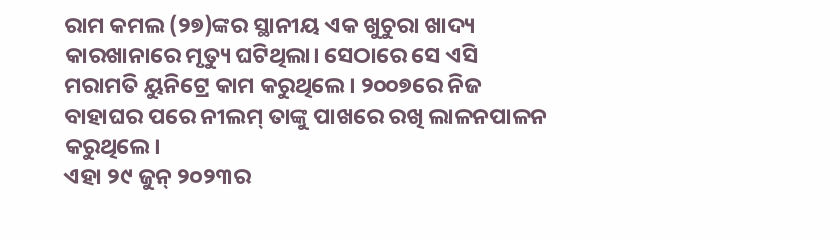ରାମ କମଲ (୨୭)ଙ୍କର ସ୍ଥାନୀୟ ଏକ ଖୁଚୁରା ଖାଦ୍ୟ କାରଖାନାରେ ମୃତ୍ୟୁ ଘଟିଥିଲା। ସେଠାରେ ସେ ଏସି ମରାମତି ୟୁନିଟ୍ରେ କାମ କରୁଥିଲେ। ୨୦୦୭ରେ ନିଜ ବାହାଘର ପରେ ନୀଲମ୍ ତାଙ୍କୁ ପାଖରେ ରଖି ଲାଳନପାଳନ କରୁଥିଲେ।
ଏହା ୨୯ ଜୁନ୍ ୨୦୨୩ର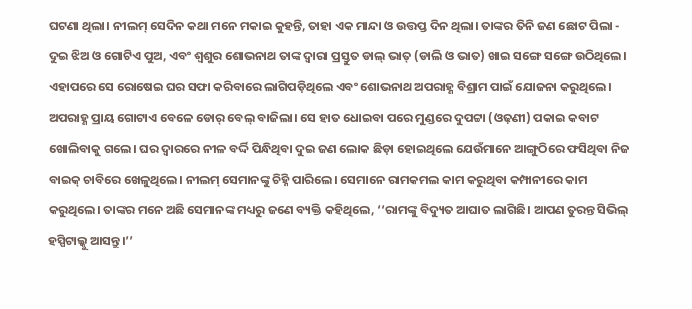ଘଟଣା ଥିଲା। ନୀଲମ୍ ସେଦିନ କଥା ମନେ ମକାଇ କୁହନ୍ତି, ତାହା ଏକ ମାନ୍ଦା ଓ ଉତ୍ତପ୍ତ ଦିନ ଥିଲା। ତାଙ୍କର ତିନି ଜଣ ଛୋଟ ପିଲା - ଦୁଇ ଝିଅ ଓ ଗୋଟିଏ ପୁଅ, ଏବଂ ଶ୍ୱଶୁର ଶୋଭନାଥ ତାଙ୍କ ଦ୍ୱାରା ପ୍ରସ୍ତୁତ ଡାଲ୍ ଭାତ୍ (ଡାଲି ଓ ଭାତ) ଖାଇ ସଙ୍ଗେ ସଙ୍ଗେ ଉଠିଥିଲେ। ଏହାପରେ ସେ ରୋଷେଇ ଘର ସଫା କରିବାରେ ଲାଗିପଡ଼ିଥିଲେ ଏବଂ ଶୋଭନାଥ ଅପରାହ୍ଣ ବିଶ୍ରାମ ପାଇଁ ଯୋଜନା କରୁଥିଲେ।
ଅପରାହ୍ଣ ପ୍ରାୟ ଗୋଟାଏ ବେଳେ ଡୋର୍ ବେଲ୍ ବାଜିଲା। ସେ ହାତ ଧୋଇବା ପରେ ମୁଣ୍ଡରେ ଦୁପଟ୍ଟା (ଓଢ଼ଣୀ) ପକାଇ କବାଟ ଖୋଲିବାକୁ ଗଲେ। ଘର ଦ୍ୱାରରେ ନୀଳ ବର୍ଦ୍ଦି ପିନ୍ଧିଥିବା ଦୁଇ ଜଣ ଲୋକ ଛିଡ଼ା ହୋଇଥିଲେ ଯେଉଁମାନେ ଆଙ୍ଗୁଠିରେ ଫସିଥିବା ନିଜ ବାଇକ୍ ଚାବିରେ ଖେଳୁଥିଲେ। ନୀଲମ୍ ସେମାନଙ୍କୁ ଚିହ୍ନି ପାରିଲେ। ସେମାନେ ରାମକମଲ କାମ କରୁଥିବା କମ୍ପାନୀରେ କାମ କରୁଥିଲେ। ତାଙ୍କର ମନେ ଅଛି ସେମାନଙ୍କ ମଧ୍ୟରୁ ଜଣେ ବ୍ୟକ୍ତି କହିଥିଲେ, ‘‘ରାମଙ୍କୁ ବିଦ୍ୟୁତ ଆଘାତ ଲାଗିଛି। ଆପଣ ତୁରନ୍ତ ସିଭିଲ୍ ହସ୍ପିଟାଲ୍କୁ ଆସନ୍ତୁ।’’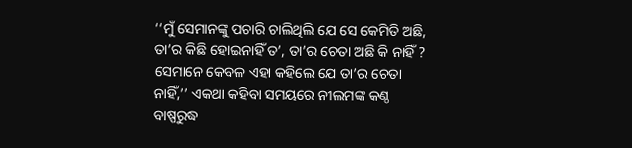‘‘ମୁଁ ସେମାନଙ୍କୁ ପଚାରି ଚାଲିଥିଲି ଯେ ସେ କେମିତି ଅଛି, ତା’ର କିଛି ହୋଇନାହିଁ ତ’, ତା’ର ଚେତା ଅଛି କି ନାହିଁ ? ସେମାନେ କେବଳ ଏହା କହିଲେ ଯେ ତା’ର ଚେତା ନାହିଁ,’’ ଏକଥା କହିବା ସମୟରେ ନୀଲମଙ୍କ କଣ୍ଠ ବାଷ୍ପରୁଦ୍ଧ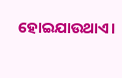ହୋଇଯାଉଥାଏ।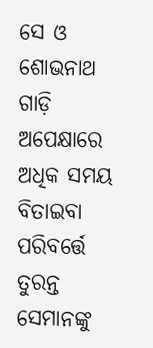ସେ ଓ ଶୋଭନାଥ ଗାଡ଼ି ଅପେକ୍ଷାରେ ଅଧିକ ସମୟ ବିତାଇବା ପରିବର୍ତ୍ତେ ତୁରନ୍ତ ସେମାନଙ୍କୁ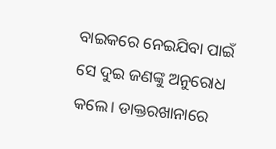ବାଇକରେ ନେଇଯିବା ପାଇଁ ସେ ଦୁଇ ଜଣଙ୍କୁ ଅନୁରୋଧ କଲେ। ଡାକ୍ତରଖାନାରେ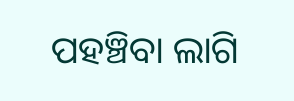ପହଞ୍ଚିବା ଲାଗି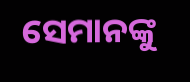ସେମାନଙ୍କୁ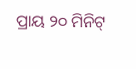ପ୍ରାୟ ୨୦ ମିନିଟ୍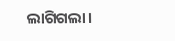ଲାଗିଗଲା।